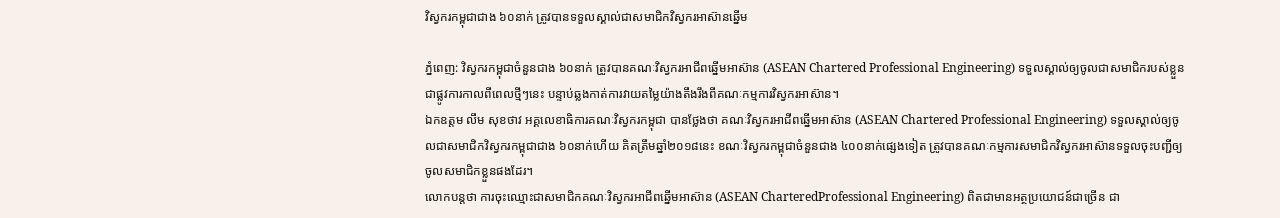វិស្វករកម្ពុជាជាង ៦០នាក់ ត្រូវបានទទួលស្គាល់ជាសមាជិកវិស្វករអាស៊ានឆ្នើម

ភ្នំពេញ: វិស្វករកម្ពុជាចំនួនជាង ៦០នាក់ ត្រូវបានគណៈវិស្វករអាជីពឆ្នើមអាស៊ាន (ASEAN Chartered Professional Engineering) ទទួលស្គាល់ឲ្យចូលជាសមាជិករបស់ខ្លួនជាផ្លូវការកាលពីពេលថ្មីៗនេះ បន្ទាប់ឆ្លងកាត់ការវាយតម្លៃយ៉ាងតឹងរឹងពីគណៈកម្មការវិស្វករអាស៊ាន។
ឯកឧត្តម លឹម សុខថាវ អគ្គលេខាធិការគណៈវិស្វករកម្ពុជា បានថ្លែងថា គណៈវិស្វករអាជីពឆ្នើមអាស៊ាន (ASEAN Chartered Professional Engineering) ទទួលស្គាល់ឲ្យចូលជាសមាជិកវិស្វករកម្ពុជាជាង ៦០នាក់ហើយ គិតត្រឹមឆ្នាំ២០១៨នេះ ខណៈវិស្វករកម្ពុជាចំនួនជាង ៤០០នាក់ផ្សេងទៀត ត្រូវបានគណៈកម្មការសមាជិកវិស្វករអាស៊ានទទួលចុះបញ្ជីឲ្យចូលសមាជិកខ្លួនផងដែរ។
លោកបន្តថា ការចុះឈ្មោះជាសមាជិកគណៈវិស្វករអាជីពឆ្នើមអាស៊ាន (ASEAN CharteredProfessional Engineering) ពិតជាមានអត្ថប្រយោជន៍ជាច្រើន ជា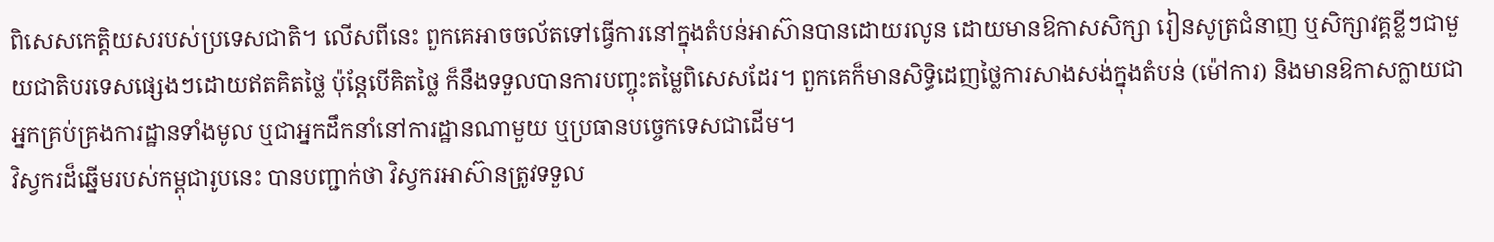ពិសេសកេត្តិយសរបស់ប្រទេសជាតិ។ លើសពីនេះ ពួកគេអាចចល័តទៅធ្វើការនៅក្នុងតំបន់អាស៊ានបានដោយរលូន ដោយមានឱកាសសិក្សា រៀនសូត្រជំនាញ ឬសិក្សាវគ្គខ្លីៗជាមួយជាតិបរទេសផ្សេងៗដោយឥតគិតថ្លៃ ប៉ុន្ដែបើគិតថ្លៃ ក៏នឹងទទួលបានការបញ្ចុះតម្លៃពិសេសដែរ។ ពួកគេក៏មានសិទ្ធិដេញថ្លៃការសាងសង់ក្នុងតំបន់ (ម៉ៅការ) និងមានឱកាសក្លាយជាអ្នកគ្រប់គ្រងការដ្ឋានទាំងមូល ឬជាអ្នកដឹកនាំនៅការដ្ឋានណាមួយ ឬប្រធានបច្ចេកទេសជាដើម។
វិស្វករដ៏ឆ្នើមរបស់កម្ពុជារូបនេះ បានបញ្ជាក់ថា វិស្វករអាស៊ានត្រូវទទួល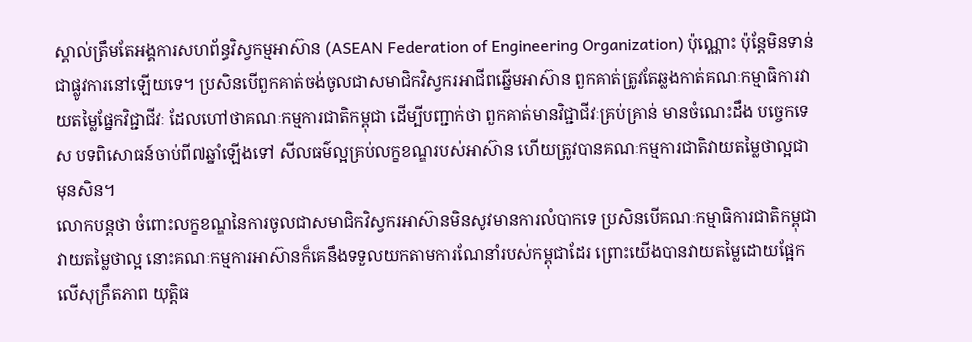ស្គាល់ត្រឹមតែអង្គការសហព័ន្ធវិស្វកម្មអាស៊ាន (ASEAN Federation of Engineering Organization) ប៉ុណ្ណោះ ប៉ុន្ដែមិនទាន់ជាផ្លូវការនៅឡើយទេ។ ប្រសិនបើពួកគាត់ចង់ចូលជាសមាជិកវិស្វករអាជីពឆ្នើមអាស៊ាន ពួកគាត់ត្រូវតែឆ្លងកាត់គណៈកម្មាធិការវាយតម្លៃផ្នែកវិជ្ជាជីវៈ ដែលហៅថាគណៈកម្មការជាតិកម្ពុជា ដើម្បីបញ្ជាក់ថា ពួកគាត់មានវិជ្ជាជីវៈគ្រប់គ្រាន់ មានចំណេះដឹង បច្ចេកទេស បទពិសោធន៍ចាប់ពី៧ឆ្នាំឡើងទៅ សីលធម៌ល្អគ្រប់លក្ខខណ្ឌរបស់អាស៊ាន ហើយត្រូវបានគណៈកម្មការជាតិវាយតម្លៃថាល្អជាមុនសិន។
លោកបន្តថា ចំពោះលក្ខខណ្ឌនៃការចូលជាសមាជិកវិស្វករអាស៊ានមិនសូវមានការលំបាកទេ ប្រសិនបើគណៈកម្មាធិការជាតិកម្ពុជាវាយតម្លៃថាល្អ នោះគណៈកម្មការអាស៊ានក៏គេនឹងទទួលយកតាមការណែនាំរបស់កម្ពុជាដែរ ព្រោះយើងបានវាយតម្លៃដោយផ្អែកលើសុក្រឹតភាព យុត្តិធ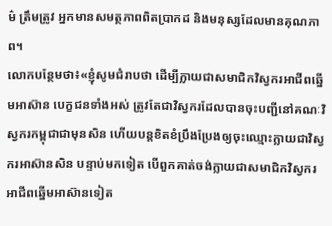ម៌ ត្រឹមត្រូវ អ្នកមានសមត្ថភាពពិតប្រាកដ និងមនុស្សដែលមានគុណភាព។
លោកបន្ថែមថា៖«ខ្ញុំសូមជំរាបថា ដើម្បីក្លាយជាសមាជិកវិស្វករអាជីពឆ្នើមអាស៊ាន បេក្ខជនទាំងអស់ ត្រូវតែជាវិស្វករដែលបានចុះបញ្ជីនៅគណៈវិស្វករកម្ពុជាជាមុនសិន ហើយបន្តខិតខំប្រឹងប្រែងឲ្យចុះឈ្មោះក្លាយជាវិស្វករអាស៊ានសិន បន្ទាប់មកទៀត បើពួកគាត់ចង់ក្លាយជាសមាជិកវិស្វករអាជីពឆ្នើមអាស៊ានទៀត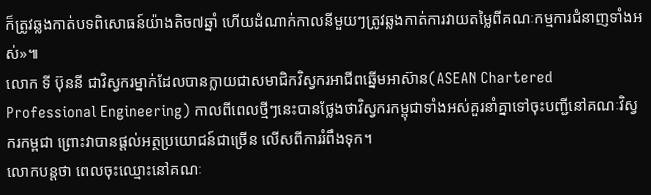ក៏ត្រូវឆ្លងកាត់បទពិសោធន៍យ៉ាងតិច៧ឆ្នាំ ហើយដំណាក់កាលនីមួយៗត្រូវឆ្លងកាត់ការវាយតម្លៃពីគណៈកម្មការជំនាញទាំងអស់»៕
លោក ទី ប៊ុននី ជាវិស្វករម្នាក់ដែលបានក្លាយជាសមាជិកវិស្វករអាជីពឆ្នើមអាស៊ាន(ASEAN Chartered Professional Engineering) កាលពីពេលថ្មីៗនេះបានថ្លែងថាវិស្វករកម្ពុជាទាំងអស់គួរនាំគ្នាទៅចុះបញ្ជីនៅគណៈវិស្វករកម្ពជា ព្រោះវាបានផ្ដល់អត្ថប្រយោជន៍ជាច្រើន លើសពីការរំពឹងទុក។
លោកបន្តថា ពេលចុះឈ្មោះនៅគណៈ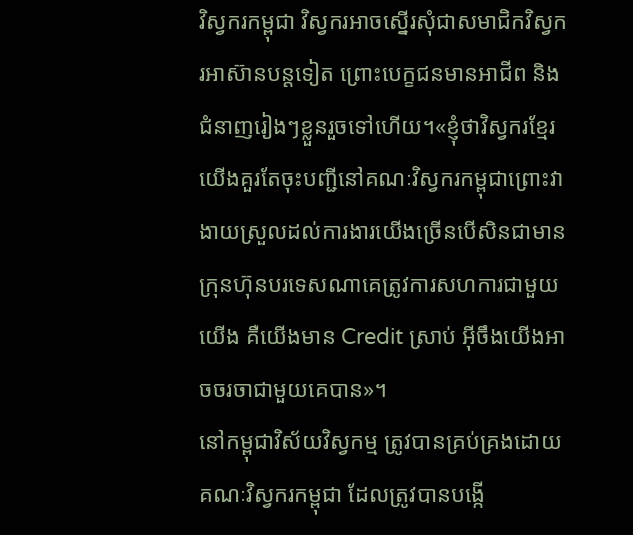វិស្វករកម្ពុជា វិស្វករអាចស្នើរសុំជាសមាជិកវិស្វករអាស៊ានបន្តទៀត ព្រោះបេក្ខជនមានអាជីព និងជំនាញរៀងៗខ្លួនរួចទៅហើយ។«ខ្ញុំថាវិស្វករខ្មែរយើងគួរតែចុះបញ្ជីនៅគណៈវិស្វករកម្ពុជាព្រោះវាងាយស្រួលដល់ការងារយើងច្រើនបើសិនជាមានក្រុនហ៊ុនបរទេសណាគេត្រូវការសហការជាមួយយើង គឺយើងមាន Credit ស្រាប់ អ៊ីចឹងយើងអាចចរចាជាមួយគេបាន»។
នៅកម្ពុជាវិស័យវិស្វកម្ម ត្រូវបានគ្រប់គ្រងដោយ គណៈវិស្វករកម្ពុជា ដែលត្រូវបានបង្កើ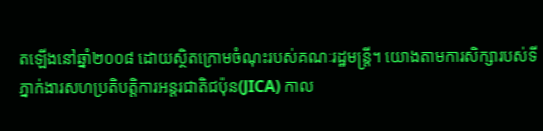តឡើងនៅឆ្នាំ២០០៨ ដោយស្ថិតក្រោមចំណុះរបស់គណៈរដ្ឋមន្រ្តី។ យោងតាមការសិក្សារបស់ទីភ្នាក់ងារសហប្រតិបត្តិការអន្តរជាតិជប៉ុន(JICA) កាល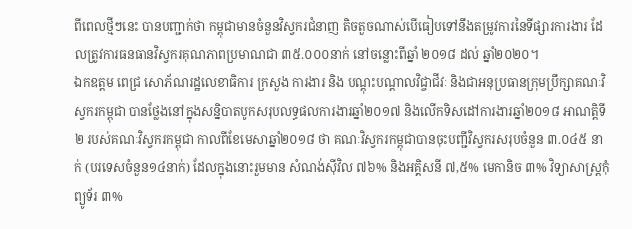ពីពេលថ្មីៗនេះ បានបញ្ជាក់ថា កម្ពុជាមានចំនួនវិស្វករជំនាញ តិចតួចណាស់បើធៀបទៅនឹងតម្រូវការនៃទីផ្សារការងារ ដែលត្រូវការធនធានវិស្វករគុណភាពប្រមាណជា ៣៥.០០០នាក់ នៅចន្លោះពីឆ្នាំ ២០១៨ ដល់ ឆ្នាំ២០២០។
ឯកឧត្តម ពេជ្រ សោភ័ណរដ្ឋលេខាធិការ ក្រសួង ការងារ និង បណ្តុះបណ្តាលវិជ្ចាជីវៈ និងជាអនុប្រធានក្រុមប្រឹក្សាគណៈវិស្វករកម្ពុជា បានថ្លែងនៅក្នុងសន្និបាតបូកសរុបលទ្ធផលការងារឆ្នាំ២០១៧ និងលើកទិសដៅការងារឆ្នាំ២០១៨ អាណត្តិទី២ របស់គណៈវិស្វករកម្ពុជា កាលពីខែមេសាឆ្នាំ២០១៨ ថា គណៈវិស្វករកម្ពុជាបានចុះបញ្ជីវិស្វករសរុបចំនួន ៣.០៤៥ នាក់ (បរទេសចំនួន១៤នាក់) ដែលក្នុងនោះរួមមាន សំណង់ស៊ីវិល ៧៦% និងអគ្គិសនី ៧,៥% មេកានិច ៣% វិទ្យាសាស្រ្តកុំព្យូទ័រ ៣%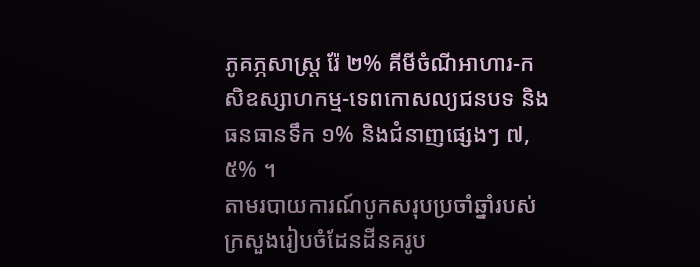ភូគភ្ភសាស្រ្ត រ៉ែ ២% គីមីចំណីអាហារ-កសិឧស្សាហកម្ម-ទេពកោសល្យជនបទ និងធនធានទឹក ១% និងជំនាញផ្សេងៗ ៧,៥% ។
តាមរបាយការណ៍បូកសរុបប្រចាំឆ្នាំរបស់ក្រសួងរៀបចំដែនដីនគរូប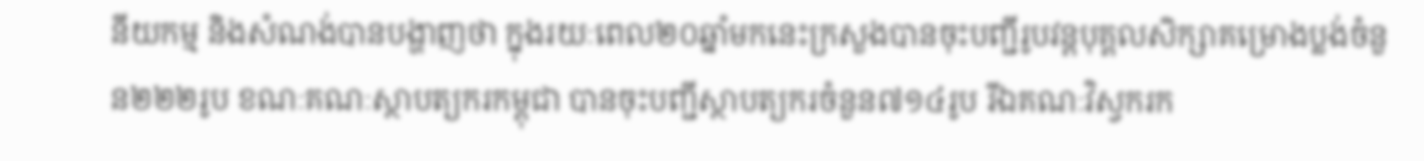នីយកម្ម និងសំណង់បានបង្ហាញថា ក្នុងរយៈពេល២០ឆ្នាំមកនេះក្រសួងបានចុះបញ្ជីរូបវន្តបុគ្គលសិក្សាគម្រោងប្លង់ចំនួន២២២រូប ខណៈគណៈស្ថាបត្យករកម្ពុជា បានចុះបញ្ជីស្ថាបត្យករចំនួន៧១៤រូប រីឯគណៈវិស្វករក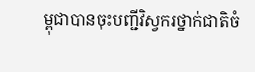ម្ពុជាបានចុះបញ្ជីវិស្វករថ្នាក់ជាតិចំ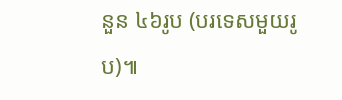នួន ៤៦រូប (បរទេសមួយរូប)៕